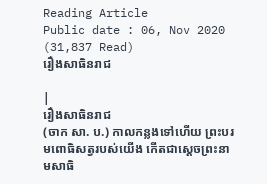Reading Article
Public date : 06, Nov 2020 (31,837 Read)
រឿងសាធិនរាជ

|
រឿងសាធិនរាជ
(ចាក សា. ប.) កាលកន្លងទៅហើយ ព្រះបរមពោធិសត្វរបស់យើង កើតជាស្តេចព្រះនាមសាធិ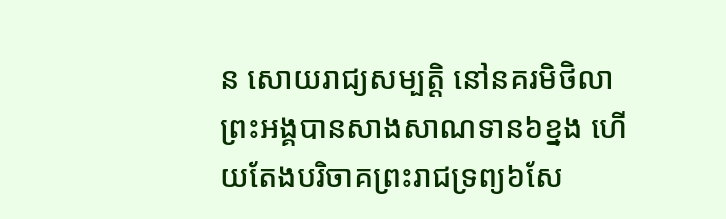ន សោយរាជ្យសម្បត្តិ នៅនគរមិថិលា ព្រះអង្គបានសាងសាណទាន៦ខ្នង ហើយតែងបរិចាគព្រះរាជទ្រព្យ៦សែ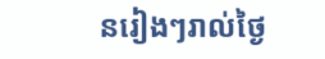នរៀងៗរាល់ថ្ងៃ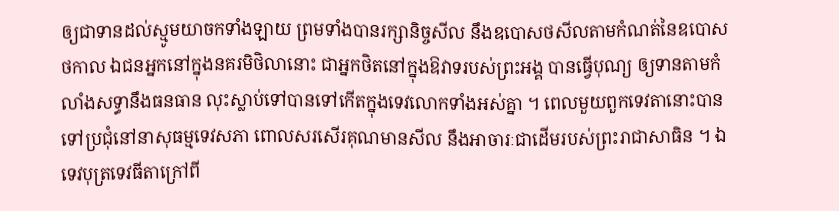ឲ្យជាទានដល់ស្មូមយាចកទាំងឡាយ ព្រមទាំងបានរក្សានិច្ចសីល នឹងឧបោសថសីលតាមកំណត់នៃឧបោសថកាល ឯជនអ្នកនៅក្នុងនគរមិថិលានោះ ជាអ្នកថិតនៅក្នុងឱវាទរបស់ព្រះអង្គ បានធ្វើបុណ្យ ឲ្យទានតាមកំលាំងសទ្ធានឹងធនធាន លុះស្លាប់ទៅបានទៅកើតក្នុងទេវលោកទាំងអស់គ្នា ។ ពេលមួយពួកទេវតានោះបានទៅប្រជុំនៅនាសុធម្មទេវសភា ពោលសរសើរគុណមានសីល នឹងអាចារៈជាដើមរបស់ព្រះរាជាសាធិន ។ ឯទេវបុត្រទេវធីតាក្រៅពី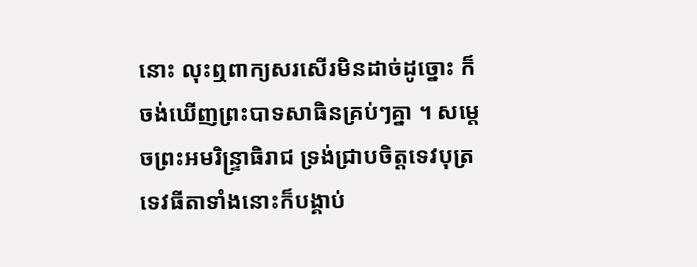នោះ លុះឮពាក្យសរសើរមិនដាច់ដូច្នោះ ក៏ចង់ឃើញព្រះបាទសាធិនគ្រប់ៗគ្នា ។ សម្តេចព្រះអមរិន្ទ្រាធិរាជ ទ្រង់ជ្រាបចិត្តទេវបុត្រ ទេវធីតាទាំងនោះក៏បង្គាប់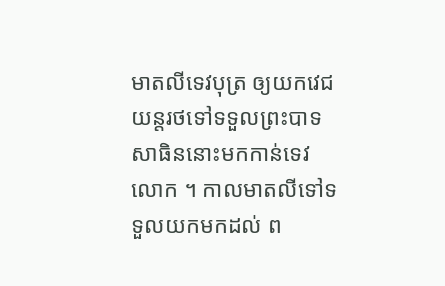មាតលីទេវបុត្រ ឲ្យយកវេជយន្តរថទៅទទួលព្រះបាទសាធិននោះមកកាន់ទេវលោក ។ កាលមាតលីទៅទទួលយកមកដល់ ព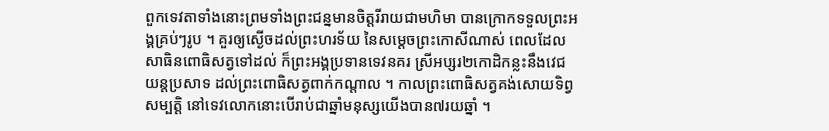ពួកទេវតាទាំងនោះព្រមទាំងព្រះជន្នមានចិត្តរីរាយជាមហិមា បានក្រោកទទួលព្រះអង្គគ្រប់ៗរូប ។ គួរឲ្យស្ងើចដល់ព្រះហរទ័យ នៃសម្តេចព្រះកោសីណាស់ ពេលដែលសាធិនពោធិសត្វទៅដល់ ក៏ព្រះអង្គប្រទានទេវនគរ ស្រីអប្សរ២កោដិកន្លះនឹងវេជយន្តប្រសាទ ដល់ព្រះពោធិសត្វពាក់កណ្តាល ។ កាលព្រះពោធិសត្វគង់សោយទិព្វសម្បត្តិ នៅទេវលោកនោះបើរាប់ជាឆ្នាំមនុស្សយើងបាន៧រយឆ្នាំ ។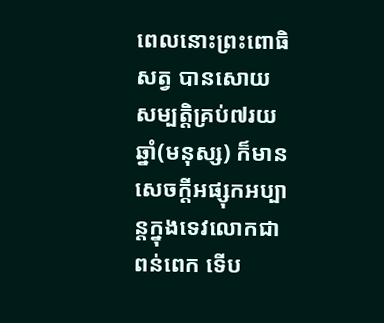ពេលនោះព្រះពោធិសត្វ បានសោយសម្បត្តិគ្រប់៧រយឆ្នាំ(មនុស្ស) ក៏មានសេចក្តីអផ្សុកអប្បាន្តក្នុងទេវលោកជាពន់ពេក ទើប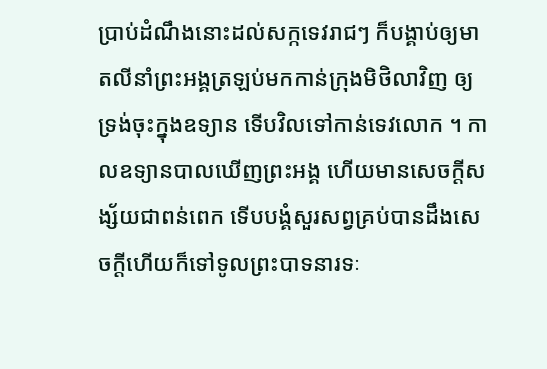ប្រាប់ដំណឹងនោះដល់សក្កទេវរាជៗ ក៏បង្គាប់ឲ្យមាតលីនាំព្រះអង្គត្រឡប់មកកាន់ក្រុងមិថិលាវិញ ឲ្យទ្រង់ចុះក្នុងឧទ្យាន ទើបវិលទៅកាន់ទេវលោក ។ កាលឧទ្យានបាលឃើញព្រះអង្គ ហើយមានសេចក្តីសង្ស័យជាពន់ពេក ទើបបង្គំសួរសព្វគ្រប់បានដឹងសេចក្តីហើយក៏ទៅទូលព្រះបាទនារទៈ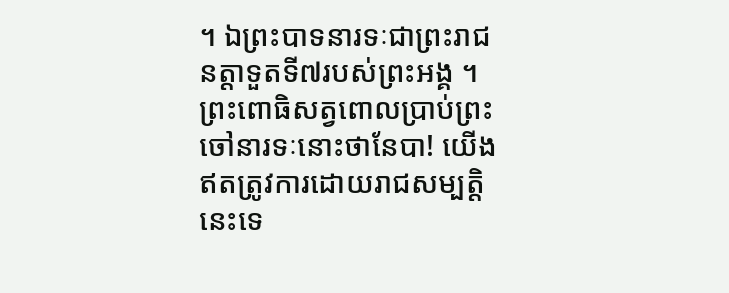។ ឯព្រះបាទនារទៈជាព្រះរាជនត្តាទួតទី៧របស់ព្រះអង្គ ។ ព្រះពោធិសត្វពោលប្រាប់ព្រះចៅនារទៈនោះថានែបា! យើងឥតត្រូវការដោយរាជសម្បត្តិនេះទេ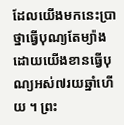ដែលយើងមកនេះប្រាថ្នាធ្វើបុណ្យតែម្យ៉ាង ដោយយើងខានធ្វើបុណ្យអស់៧រយឆ្នាំហើយ ។ ព្រះ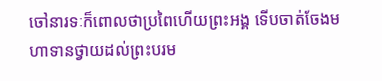ចៅនារទៈក៏ពោលថាប្រពៃហើយព្រះអង្គ ទើបចាត់ចែងមហាទានថ្វាយដល់ព្រះបរម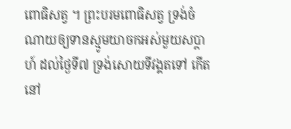ពោធិសត្វ ។ ព្រះបរមពោធិសត្វ ទ្រង់ចំណាយឲ្យទានស្មូមយាចកអស់មួយសប្តាហ៍ ដល់ថ្ងៃទី៧ ទ្រង់សោយទីវង្គតទៅ កើតនៅ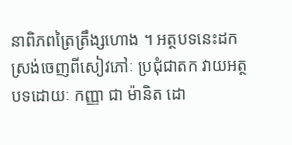នាពិភពត្រៃត្រឹង្សហោង ។ អត្ថបទនេះដកស្រង់ចេញពីសៀវភៅៈ ប្រជុំជាតក វាយអត្ថបទដោយៈ កញ្ញា ជា ម៉ានិត ដោ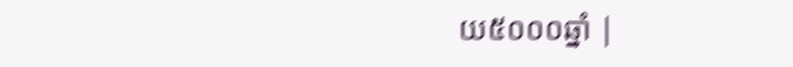យ៥០០០ឆ្នាំ |